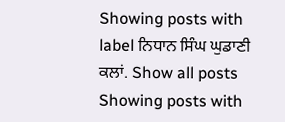Showing posts with label ਨਿਧਾਨ ਸਿੰਘ ਘੁਡਾਣੀ ਕਲਾਂ. Show all posts
Showing posts with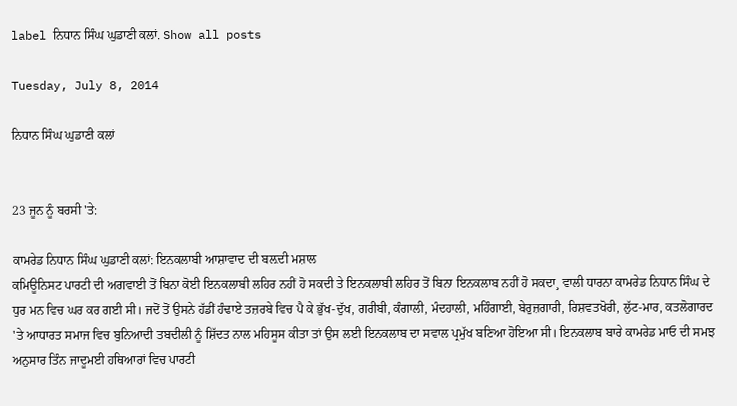label ਨਿਧਾਨ ਸਿੰਘ ਘੁਡਾਣੀ ਕਲਾਂ. Show all posts

Tuesday, July 8, 2014

ਨਿਧਾਨ ਸਿੰਘ ਘੁਡਾਣੀ ਕਲਾਂ


23 ਜੂਨ ਨੂੰ ਬਰਸੀ 'ਤੇ:

ਕਾਮਰੇਡ ਨਿਧਾਨ ਸਿੰਘ ਘੁਡਾਣੀ ਕਲਾਂ: ਇਨਕਲਾਬੀ ਆਸ਼ਾਵਾਦ ਦੀ ਬਲ਼ਦੀ ਮਸ਼ਾਲ
ਕਮਿਊਨਿਸਟ ਪਾਰਟੀ ਦੀ ਅਗਵਾਈ ਤੋਂ ਬਿਨਾ ਕੋਈ ਇਨਕਲਾਬੀ ਲਹਿਰ ਨਹੀਂ ਹੋ ਸਕਦੀ ਤੇ ਇਨਕਲਾਬੀ ਲਹਿਰ ਤੋਂ ਬਿਨਾ ਇਨਕਲਾਬ ਨਹੀਂ ਹੋ ਸਕਦਾ¸ ਵਾਲੀ ਧਾਰਨਾ ਕਾਮਰੇਡ ਨਿਧਾਨ ਸਿੰਘ ਦੇ ਧੁਰ ਮਨ ਵਿਚ ਘਰ ਕਰ ਗਈ ਸੀ। ਜਦੋਂ ਤੋਂ ਉਸਨੇ ਹੱਡੀਂ ਹੰਢਾਏ ਤਜ਼ਰਬੇ ਵਿਚ ਪੈ ਕੇ ਭੁੱਖ-ਦੁੱਖ, ਗਰੀਬੀ, ਕੰਗਾਲੀ, ਮੰਦਹਾਲੀ, ਮਹਿੰਗਾਈ, ਬੇਰੁਜ਼ਗਾਰੀ, ਰਿਸ਼ਵਤਖੋਰੀ, ਲੁੱਟ-ਮਾਰ, ਕਤਲੋਗਾਰਦ 'ਤੇ ਆਧਾਰਤ ਸਮਾਜ ਵਿਚ ਬੁਨਿਆਦੀ ਤਬਦੀਲੀ ਨੂੰ ਸ਼ਿੱਦਤ ਨਾਲ ਮਹਿਸੂਸ ਕੀਤਾ ਤਾਂ ਉਸ ਲਈ ਇਨਕਲਾਬ ਦਾ ਸਵਾਲ ਪ੍ਰਮੁੱਖ ਬਣਿਆ ਹੋਇਆ ਸੀ। ਇਨਕਲਾਬ ਬਾਰੇ ਕਾਮਰੇਡ ਮਾਓ ਦੀ ਸਮਝ ਅਨੁਸਾਰ ਤਿੰਨ ਜਾਦੂਮਈ ਹਥਿਆਰਾਂ ਵਿਚ ਪਾਰਟੀ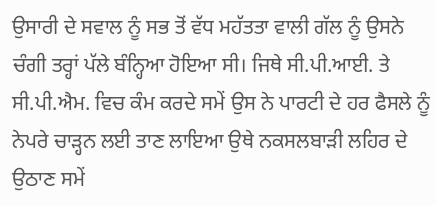ਉਸਾਰੀ ਦੇ ਸਵਾਲ ਨੂੰ ਸਭ ਤੋਂ ਵੱਧ ਮਹੱਤਤਾ ਵਾਲੀ ਗੱਲ ਨੂੰ ਉਸਨੇ ਚੰਗੀ ਤਰ੍ਹਾਂ ਪੱਲੇ ਬੰਨ੍ਹਿਆ ਹੋਇਆ ਸੀ। ਜਿਥੇ ਸੀ.ਪੀ.ਆਈ. ਤੇ ਸੀ.ਪੀ.ਐਮ. ਵਿਚ ਕੰਮ ਕਰਦੇ ਸਮੇਂ ਉਸ ਨੇ ਪਾਰਟੀ ਦੇ ਹਰ ਫੈਸਲੇ ਨੂੰ ਨੇਪਰੇ ਚਾੜ੍ਹਨ ਲਈ ਤਾਣ ਲਾਇਆ ਉਥੇ ਨਕਸਲਬਾੜੀ ਲਹਿਰ ਦੇ ਉਠਾਣ ਸਮੇਂ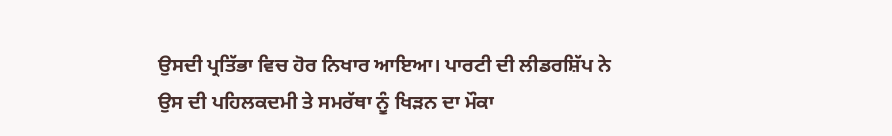ਉਸਦੀ ਪ੍ਰਤਿੱਭਾ ਵਿਚ ਹੋਰ ਨਿਖਾਰ ਆਇਆ। ਪਾਰਟੀ ਦੀ ਲੀਡਰਸ਼ਿੱਪ ਨੇ ਉਸ ਦੀ ਪਹਿਲਕਦਮੀ ਤੇ ਸਮਰੱਥਾ ਨੂੰ ਖਿੜਨ ਦਾ ਮੌਕਾ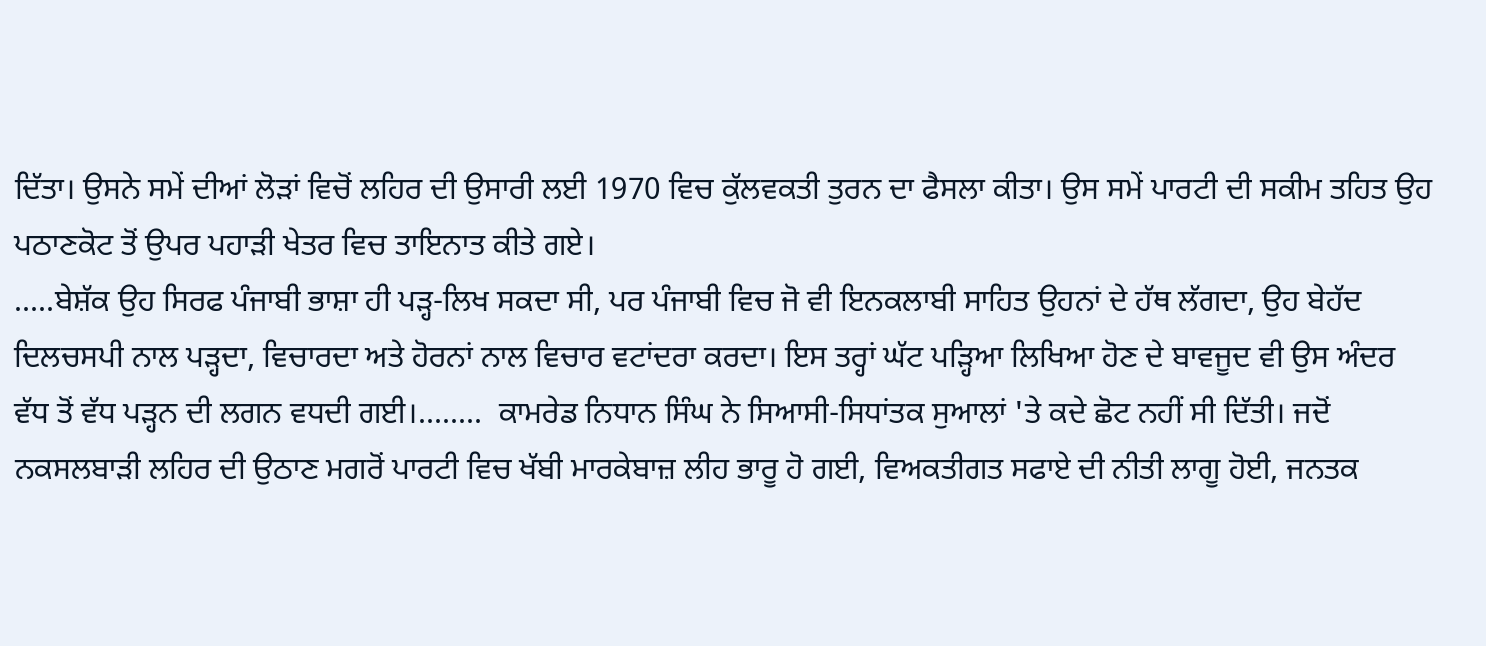ਦਿੱਤਾ। ਉਸਨੇ ਸਮੇਂ ਦੀਆਂ ਲੋੜਾਂ ਵਿਚੋਂ ਲਹਿਰ ਦੀ ਉਸਾਰੀ ਲਈ 1970 ਵਿਚ ਕੁੱਲਵਕਤੀ ਤੁਰਨ ਦਾ ਫੈਸਲਾ ਕੀਤਾ। ਉਸ ਸਮੇਂ ਪਾਰਟੀ ਦੀ ਸਕੀਮ ਤਹਿਤ ਉਹ ਪਠਾਣਕੋਟ ਤੋਂ ਉਪਰ ਪਹਾੜੀ ਖੇਤਰ ਵਿਚ ਤਾਇਨਾਤ ਕੀਤੇ ਗਏ।
.....ਬੇਸ਼ੱਕ ਉਹ ਸਿਰਫ ਪੰਜਾਬੀ ਭਾਸ਼ਾ ਹੀ ਪੜ੍ਹ-ਲਿਖ ਸਕਦਾ ਸੀ, ਪਰ ਪੰਜਾਬੀ ਵਿਚ ਜੋ ਵੀ ਇਨਕਲਾਬੀ ਸਾਹਿਤ ਉਹਨਾਂ ਦੇ ਹੱਥ ਲੱਗਦਾ, ਉਹ ਬੇਹੱਦ ਦਿਲਚਸਪੀ ਨਾਲ ਪੜ੍ਹਦਾ, ਵਿਚਾਰਦਾ ਅਤੇ ਹੋਰਨਾਂ ਨਾਲ ਵਿਚਾਰ ਵਟਾਂਦਰਾ ਕਰਦਾ। ਇਸ ਤਰ੍ਹਾਂ ਘੱਟ ਪੜ੍ਹਿਆ ਲਿਖਿਆ ਹੋਣ ਦੇ ਬਾਵਜੂਦ ਵੀ ਉਸ ਅੰਦਰ ਵੱਧ ਤੋਂ ਵੱਧ ਪੜ੍ਹਨ ਦੀ ਲਗਨ ਵਧਦੀ ਗਈ।........  ਕਾਮਰੇਡ ਨਿਧਾਨ ਸਿੰਘ ਨੇ ਸਿਆਸੀ-ਸਿਧਾਂਤਕ ਸੁਆਲਾਂ 'ਤੇ ਕਦੇ ਛੋਟ ਨਹੀਂ ਸੀ ਦਿੱਤੀ। ਜਦੋਂ ਨਕਸਲਬਾੜੀ ਲਹਿਰ ਦੀ ਉਠਾਣ ਮਗਰੋਂ ਪਾਰਟੀ ਵਿਚ ਖੱਬੀ ਮਾਰਕੇਬਾਜ਼ ਲੀਹ ਭਾਰੂ ਹੋ ਗਈ, ਵਿਅਕਤੀਗਤ ਸਫਾਏ ਦੀ ਨੀਤੀ ਲਾਗੂ ਹੋਈ, ਜਨਤਕ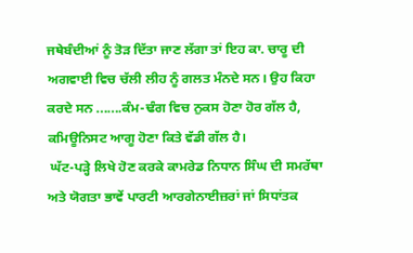ਜਥੇਬੰਦੀਆਂ ਨੂੰ ਤੋੜ ਦਿੱਤਾ ਜਾਣ ਲੱਗਾ ਤਾਂ ਇਹ ਕਾ. ਚਾਰੂ ਦੀ ਅਗਵਾਈ ਵਿਚ ਚੱਲੀ ਲੀਹ ਨੂੰ ਗਲਤ ਮੰਨਦੇ ਸਨ। ਉਹ ਕਿਹਾ ਕਰਦੇ ਸਨ .......ਕੰਮ-ਢੰਗ ਵਿਚ ਨੁਕਸ ਹੋਣਾ ਹੋਰ ਗੱਲ ਹੈ, ਕਮਿਊਨਿਸਟ ਆਗੂ ਹੋਣਾ ਕਿਤੇ ਵੱਡੀ ਗੱਲ ਹੈ।
 ਘੱਟ-ਪੜ੍ਹੇ ਲਿਖੇ ਹੋਣ ਕਰਕੇ ਕਾਮਰੇਡ ਨਿਧਾਨ ਸਿੰਘ ਦੀ ਸਮਰੱਥਾ ਅਤੇ ਯੋਗਤਾ ਭਾਵੇਂ ਪਾਰਟੀ ਆਰਗੇਨਾਈਜ਼ਰਾਂ ਜਾਂ ਸਿਧਾਂਤਕ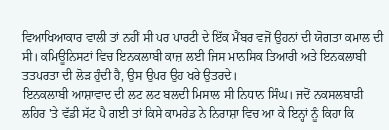ਵਿਆਖਿਆਕਾਰ ਵਾਲੀ ਤਾਂ ਨਹੀਂ ਸੀ ਪਰ ਪਾਰਟੀ ਦੇ ਇੱਕ ਮੈਂਬਰ ਵਜੋਂ ਉਹਨਾਂ ਦੀ ਯੋਗਤਾ ਕਮਾਲ ਦੀ ਸੀ। ਕਮਿਊਨਿਸਟਾਂ ਵਿਚ ਇਨਕਲਾਬੀ ਕਾਜ਼ ਲਈ ਜਿਸ ਮਾਨਸਿਕ ਤਿਆਰੀ ਅਤੇ ਇਨਕਲਾਬੀ ਤਤਪਰਤਾ ਦੀ ਲੋੜ ਹੁੰਦੀ ਹੈ, ਉਸ ਉਪਰ ਉਹ ਖਰੇ ਉਤਰਦੇ।
ਇਨਕਲਾਬੀ ਆਸ਼ਾਵਾਦ ਦੀ ਲਟ ਲਟ ਬਲਦੀ ਮਿਸਾਲ ਸੀ ਨਿਧਾਨ ਸਿੰਘ। ਜਦੋਂ ਨਕਸਲਬਾੜੀ ਲਹਿਰ 'ਤੇ ਵੱਡੀ ਸੱਟ ਪੈ ਗਈ ਤਾਂ ਕਿਸੇ ਕਾਮਰੇਡ ਨੇ ਨਿਰਾਸ਼ਾ ਵਿਚ ਆ ਕੇ ਇਨ੍ਹਾਂ ਨੂੰ ਕਿਹਾ ਕਿ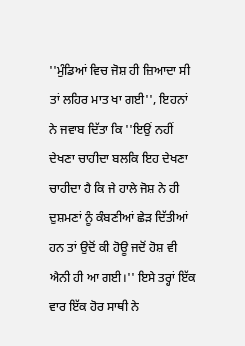''ਮੁੰਡਿਆਂ ਵਿਚ ਜੋਸ਼ ਹੀ ਜ਼ਿਆਦਾ ਸੀ ਤਾਂ ਲਹਿਰ ਮਾਤ ਖਾ ਗਈ'', ਇਹਨਾਂ ਨੇ ਜਵਾਬ ਦਿੱਤਾ ਕਿ ''ਇਉਂ ਨਹੀਂ ਦੇਖਣਾ ਚਾਹੀਦਾ ਬਲਕਿ ਇਹ ਦੇਖਣਾ ਚਾਹੀਦਾ ਹੈ ਕਿ ਜੇ ਹਾਲੇ ਜੋਸ਼ ਨੇ ਹੀ ਦੁਸ਼ਮਣਾਂ ਨੂੰ ਕੰਬਣੀਆਂ ਛੇੜ ਦਿੱਤੀਆਂ ਹਨ ਤਾਂ ਉਦੋਂ ਕੀ ਹੋਊ ਜਦੋਂ ਹੋਸ਼ ਵੀ ਐਨੀ ਹੀ ਆ ਗਈ।'' ਇਸੇ ਤਰ੍ਹਾਂ ਇੱਕ ਵਾਰ ਇੱਕ ਹੋਰ ਸਾਥੀ ਨੇ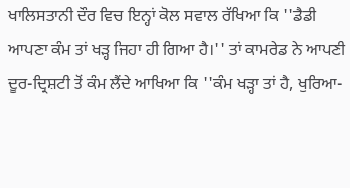ਖਾਲਿਸਤਾਨੀ ਦੌਰ ਵਿਚ ਇਨ੍ਹਾਂ ਕੋਲ ਸਵਾਲ ਰੱਖਿਆ ਕਿ ''ਡੈਡੀ ਆਪਣਾ ਕੰਮ ਤਾਂ ਖੜ੍ਹ ਜਿਹਾ ਹੀ ਗਿਆ ਹੈ।'' ਤਾਂ ਕਾਮਰੇਡ ਨੇ ਆਪਣੀ ਦੂਰ-ਦ੍ਰਿਸ਼ਟੀ ਤੋਂ ਕੰਮ ਲੈਂਦੇ ਆਖਿਆ ਕਿ ''ਕੰਮ ਖੜ੍ਹਾ ਤਾਂ ਹੈ, ਖੁਰਿਆ-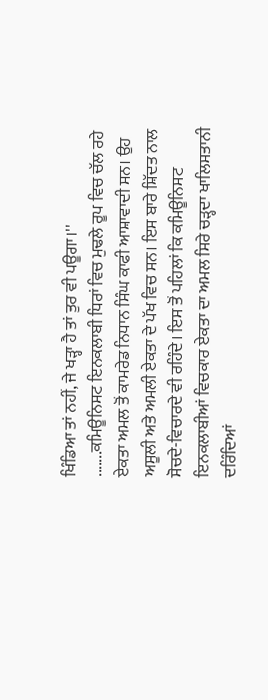ਖਿੰਡਿਆ ਤਾਂ ਨਹੀਂ, ਜੇ ਖੜ੍ਹਾ ਹੈ ਤਾਂ ਤੁਰ ਵੀ ਪਊਗਾ।''
.......ਕਮਿਊਨਿਸਟ ਇਨਕਲਾਬੀ ਧਿਰਾਂ ਵਿਚ ਮੁਢਲੇ ਰੂਪ ਵਿਚ ਚੱਲ ਰਹੇ ਏਕਤਾ ਅਮਲ ਤੋਂ ਕਾਮਰੇਡ ਨਿਧਾਨ ਸਿੰਘ ਕਾਫੀ ਆਸ਼ਾਵਾਦੀ ਸਨ। ਉਹ ਅਸੂਲੀ ਅਤੇ ਅਮਲੀ ਏਕਤਾ ਦੇ ਪੱਖ ਵਿਚ ਸਨ। ਇਸ ਬਾਰੇ ਸ਼ਿੱਦਤ ਨਾਲ ਸੋਚਦੇ-ਵਿਚਾਰਦੇ ਵੀ ਰਹਿੰਦੇ। ਇਸ ਤੋਂ ਪਹਿਲਾਂ ਕਿ ਕਮਿਊਨਿਸਟ ਇਨਕਲਾਬੀਆਂ ਵਿਚਕਾਰ ਏਕਤਾ ਦਾ ਅਮਲ ਸਿਰੇ ਚੜ੍ਹਦਾ ਖਾਲਿਸਤਾਨੀ ਦਰਿੰਦਿਆਂ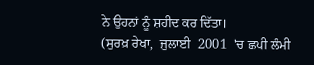ਨੇ ਉਹਨਾਂ ਨੂੰ ਸ਼ਹੀਦ ਕਰ ਦਿੱਤਾ।
(ਸੁਰਖ਼ ਰੇਖਾ,  ਜੁਲਾਈ  2001  'ਚ ਛਪੀ ਲੰਮੀ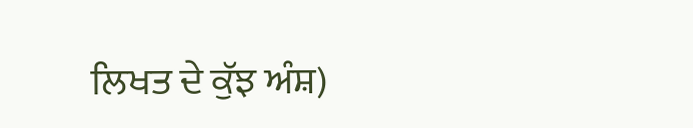ਲਿਖਤ ਦੇ ਕੁੱਝ ਅੰਸ਼)